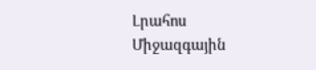Լրահոս
Միջազգային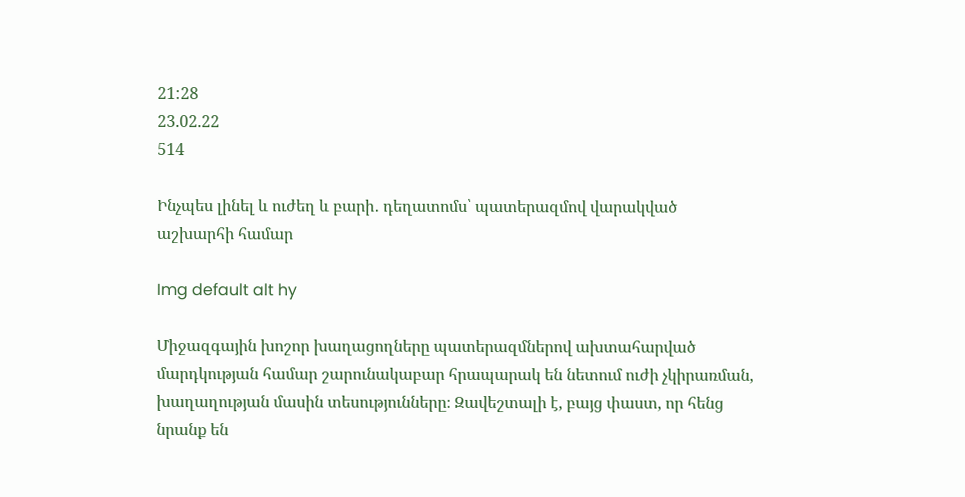21:28
23.02.22
514

Ինչպես լինել և ուժեղ և բարի․ դեղատոմս՝ պատերազմով վարակված աշխարհի համար

Img default alt hy

Միջազգային խոշոր խաղացողները պատերազմներով ախտահարված մարդկության համար շարունակաբար հրապարակ են նետում ուժի չկիրառման, խաղաղության մասին տեսությունները։ Զավեշտալի է, բայց փաստ, որ հենց նրանք են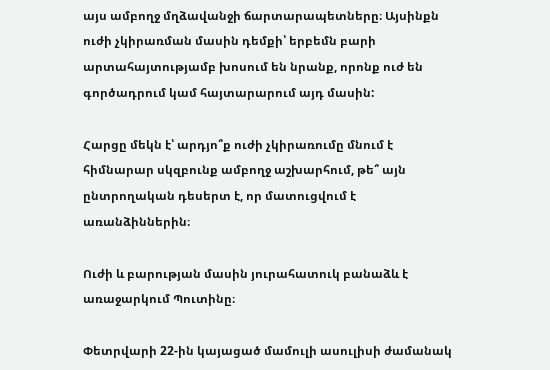այս ամբողջ մղձավանջի ճարտարապետները։ Այսինքն ուժի չկիրառման մասին դեմքի՝ երբեմն բարի արտահայտությամբ խոսում են նրանք, որոնք ուժ են գործադրում կամ հայտարարում այդ մասին:

Հարցը մեկն է՝ արդյո՞ք ուժի չկիրառումը մնում է հիմնարար սկզբունք ամբողջ աշխարհում, թե՞ այն ընտրողական դեսերտ է, որ մատուցվում է առանձիններին։

Ուժի և բարության մասին յուրահատուկ բանաձև է առաջարկում Պուտինը։

Փետրվարի 22-ին կայացած մամուլի ասուլիսի ժամանակ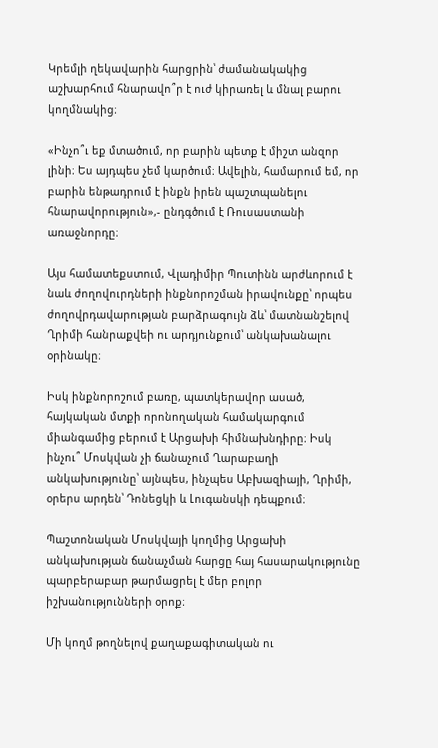Կրեմլի ղեկավարին հարցրին՝ ժամանակակից աշխարհում հնարավո՞ր է ուժ կիրառել և մնալ բարու կողմնակից։

«Ինչո՞ւ եք մտածում, որ բարին պետք է միշտ անզոր լինի։ Ես այդպես չեմ կարծում։ Ավելին, համարում եմ, որ բարին ենթադրում է ինքն իրեն պաշտպանելու հնարավորություն»,- ընդգծում է Ռուսաստանի առաջնորդը։

Այս համատեքստում, Վլադիմիր Պուտինն արժևորում է նաև ժողովուրդների ինքնորոշման իրավունքը՝ որպես ժողովրդավարության բարձրագույն ձև՝ մատնանշելով Ղրիմի հանրաքվեի ու արդյունքում՝ անկախանալու օրինակը։

Իսկ ինքնորոշում բառը, պատկերավոր ասած, հայկական մտքի որոնողական համակարգում միանգամից բերում է Արցախի հիմնախնդիրը։ Իսկ ինչու՞ Մոսկվան չի ճանաչում Ղարաբաղի անկախությունը՝ այնպես, ինչպես Աբխազիայի, Ղրիմի, օրերս արդեն՝ Դոնեցկի և Լուգանսկի դեպքում։

Պաշտոնական Մոսկվայի կողմից Արցախի անկախության ճանաչման հարցը հայ հասարակությունը պարբերաբար թարմացրել է մեր բոլոր իշխանությունների օրոք։

Մի կողմ թողնելով քաղաքագիտական ու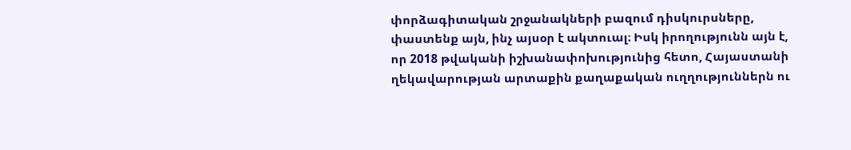փորձագիտական շրջանակների բազում դիսկուրսները, փաստենք այն, ինչ այսօր է ակտուալ։ Իսկ իրողությունն այն է, որ 2018 թվականի իշխանափոխությունից հետո, Հայաստանի ղեկավարության արտաքին քաղաքական ուղղություններն ու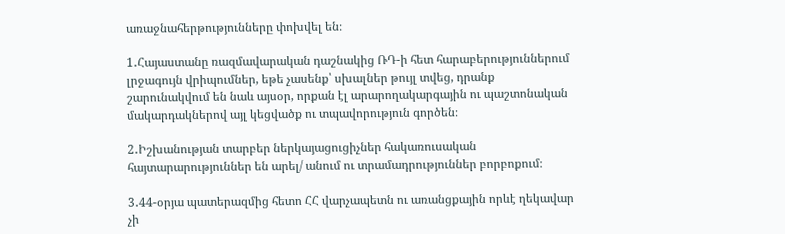առաջնահերթությունները փոխվել են։

1․Հայաստանը ռազմավարական դաշնակից ՌԴ-ի հետ հարաբերություններում լրջագույն վրիպումներ, եթե չասենք՝ սխալներ թույլ տվեց, դրանք շարունակվում են նաև այսօր, որքան էլ արարողակարգային ու պաշտոնական մակարդակներով այլ կեցվածք ու տպավորություն գործեն։

2․Իշխանության տարբեր ներկայացուցիչներ հակառուսական հայտարարություններ են արել/ անում ու տրամադրություններ բորբոքում։

3․44-օրյա պատերազմից հետո ՀՀ վարչապետն ու առանցքային որևէ ղեկավար չի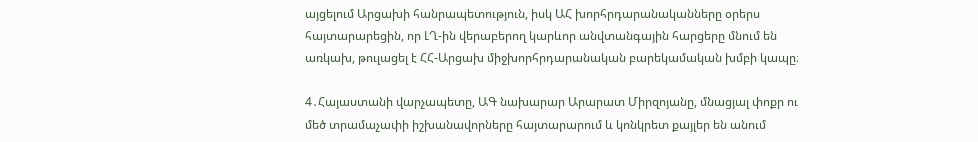այցելում Արցախի հանրապետություն, իսկ ԱՀ խորհրդարանականները օրերս հայտարարեցին, որ ԼՂ-ին վերաբերող կարևոր անվտանգային հարցերը մնում են առկախ, թուլացել է ՀՀ-Արցախ միջխորհրդարանական բարեկամական խմբի կապը։

4․Հայաստանի վարչապետը, ԱԳ նախարար Արարատ Միրզոյանը, մնացյալ փոքր ու մեծ տրամաչափի իշխանավորները հայտարարում և կոնկրետ քայլեր են անում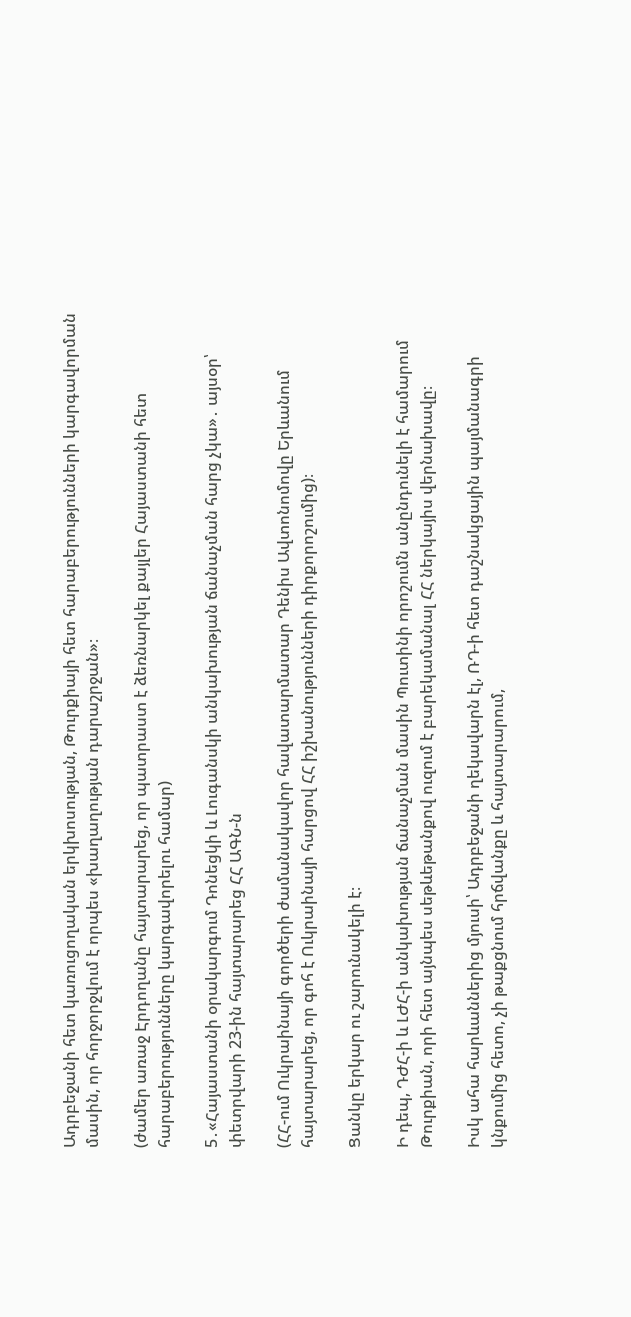Ադրբեջանի հետ կառուցողական երկխոսության, Թուրքիայի հետ հարաբերությունների կարգավորման մասին, որ հորջորջվում է որպես «խաղաղության դարաշրջան»։

(ժամեր առաջ Էրդողանը հայտարարեց, որ պատրաստ է ձեռնարկել քայլեր Հայաստանի հետ հարաբերությունները կարգավորելու համար)

5․«Հայաստանի օրակարգում Դոնեցկի և Լուգանսկի անկախության ճանաչման հարց չկա»․ այսօր՝ փետրվարի 23-ին հայտարարեց ՀՀ ԱԳՆ-ն

(ՀՀ-ում Ուկրաինայի գործերի ժամանակավոր հավատարմատար Դենիս Ավտոնոմովը Երևանում հայտարարեց, որ գոհ է Ուկրաինայի հարցով ՀՀ իշխանությունների դիրքորոշումից)։

Ցանկը երկար ու շարունակելի է։

Ի դեպ, ԴԺՀ-ի և ԼԺՀ-ի անկախության ճանաչման մասին Պուտինի որոշումն անընդունելի է համարում Թուրքիան, որի հետ այնպես սեթևեթանքով ուզում է բարեկամանալ ՀՀ ներկայիս վերնախավը։

Իսկ ահա հարևաններից մյուսի՝ Ադրբեջանի ղեկավարն էլ, ՌԴ-ի հետ դաշնակցային պայմանագրի կնքումից հետո, չի թաքցնում հրճվանքը և հայտարարում,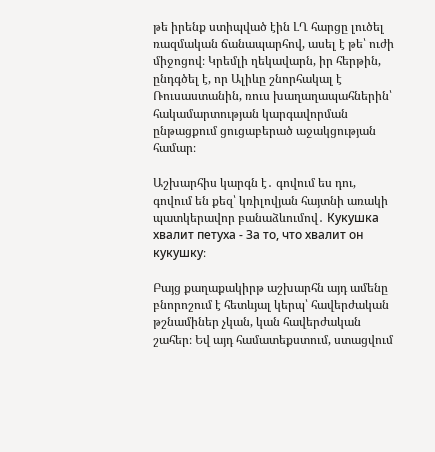թե իրենք ստիպված էին ԼՂ հարցը լուծել ռազմական ճանապարհով, ասել է թե՝ ուժի միջոցով։ Կրեմլի ղեկավարն, իր հերթին, ընդգծել է, որ Ալիևը շնորհակալ է Ռուսաստանին, ռուս խաղաղապահներին՝ հակամարտության կարգավորման ընթացքում ցուցաբերած աջակցության համար։

Աշխարհիս կարգն է․ գովում ես դու, գովում են քեզ՝ կռիլովյան հայտնի առակի պատկերավոր բանաձևումով․ Кукушка хвалит петуха - За то, что хвалит он кукушку։

Բայց քաղաքակիրթ աշխարհն այդ ամենը բնորոշում է հետևյալ կերպ՝ հավերժական թշնամիներ չկան, կան հավերժական շահեր։ Եվ այդ համատեքստում, ստացվում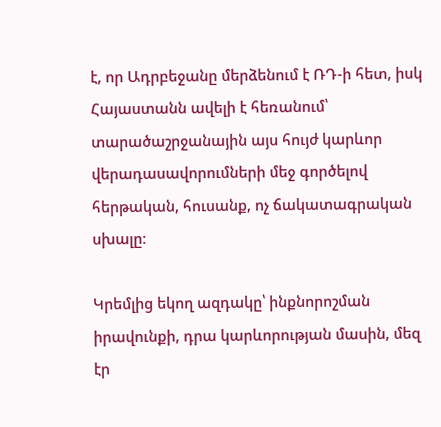է, որ Ադրբեջանը մերձենում է ՌԴ-ի հետ, իսկ Հայաստանն ավելի է հեռանում՝ տարածաշրջանային այս հույժ կարևոր վերադասավորումների մեջ գործելով հերթական, հուսանք, ոչ ճակատագրական սխալը։

Կրեմլից եկող ազդակը՝ ինքնորոշման իրավունքի, դրա կարևորության մասին, մեզ էր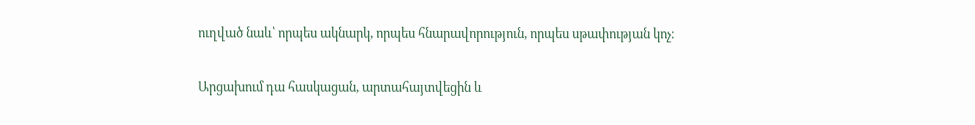ուղված նաև՝ որպես ակնարկ, որպես հնարավորություն, որպես սթափության կոչ։

Արցախում դա հասկացան, արտահայտվեցին և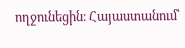ողջունեցին։ Հայաստանում՝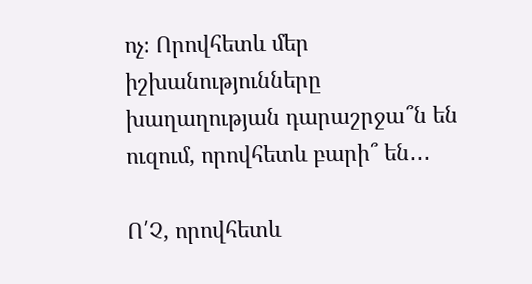ոչ։ Որովհետև մեր իշխանությունները խաղաղության դարաշրջա՞ն են ուզում, որովհետև բարի՞ են․․․

Ո՛Չ, որովհետև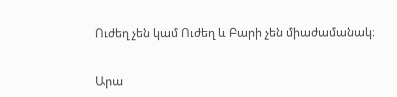Ուժեղ չեն կամ Ուժեղ և Բարի չեն միաժամանակ։


Արա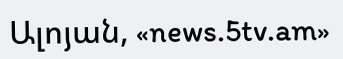Ալոյան, «news.5tv.am»